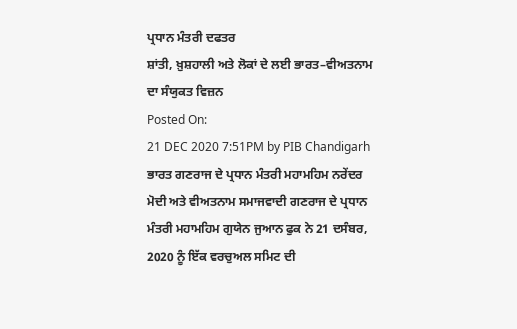ਪ੍ਰਧਾਨ ਮੰਤਰੀ ਦਫਤਰ
ਸ਼ਾਂਤੀ, ਖ਼ੁਸ਼ਹਾਲੀ ਅਤੇ ਲੋਕਾਂ ਦੇ ਲਈ ਭਾਰਤ–ਵੀਅਤਨਾਮ ਦਾ ਸੰਯੁਕਤ ਵਿਜ਼ਨ
Posted On:
21 DEC 2020 7:51PM by PIB Chandigarh
ਭਾਰਤ ਗਣਰਾਜ ਦੇ ਪ੍ਰਧਾਨ ਮੰਤਰੀ ਮਹਾਮਹਿਮ ਨਰੇਂਦਰ ਮੋਦੀ ਅਤੇ ਵੀਅਤਨਾਮ ਸਮਾਜਵਾਦੀ ਗਣਰਾਜ ਦੇ ਪ੍ਰਧਾਨ ਮੰਤਰੀ ਮਹਾਮਹਿਮ ਗੁਯੇਨ ਜੁਆਨ ਫੁਕ ਨੇ 21 ਦਸੰਬਰ, 2020 ਨੂੰ ਇੱਕ ਵਰਚੁਅਲ ਸਮਿਟ ਦੀ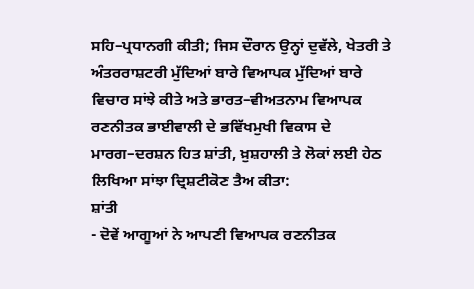ਸਹਿ–ਪ੍ਰਧਾਨਗੀ ਕੀਤੀ; ਜਿਸ ਦੌਰਾਨ ਉਨ੍ਹਾਂ ਦੁਵੱਲੇ, ਖੇਤਰੀ ਤੇ ਅੰਤਰਰਾਸ਼ਟਰੀ ਮੁੱਦਿਆਂ ਬਾਰੇ ਵਿਆਪਕ ਮੁੱਦਿਆਂ ਬਾਰੇ ਵਿਚਾਰ ਸਾਂਝੇ ਕੀਤੇ ਅਤੇ ਭਾਰਤ–ਵੀਅਤਨਾਮ ਵਿਆਪਕ ਰਣਨੀਤਕ ਭਾਈਵਾਲੀ ਦੇ ਭਵਿੱਖਮੁਖੀ ਵਿਕਾਸ ਦੇ ਮਾਰਗ–ਦਰਸ਼ਨ ਹਿਤ ਸ਼ਾਂਤੀ, ਖ਼ੁਸ਼ਹਾਲੀ ਤੇ ਲੋਕਾਂ ਲਈ ਹੇਠ ਲਿਖਿਆ ਸਾਂਝਾ ਦ੍ਰਿਸ਼ਟੀਕੋਣ ਤੈਅ ਕੀਤਾ:
ਸ਼ਾਂਤੀ
- ਦੋਵੇਂ ਆਗੂਆਂ ਨੇ ਆਪਣੀ ਵਿਆਪਕ ਰਣਨੀਤਕ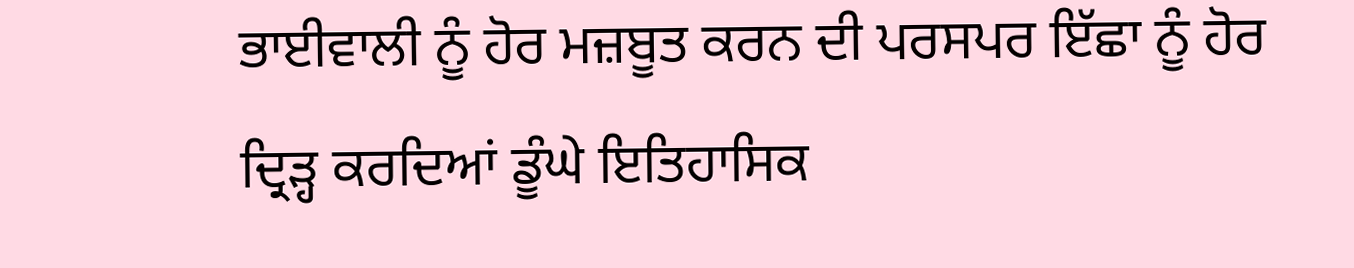ਭਾਈਵਾਲੀ ਨੂੰ ਹੋਰ ਮਜ਼ਬੂਤ ਕਰਨ ਦੀ ਪਰਸਪਰ ਇੱਛਾ ਨੂੰ ਹੋਰ ਦ੍ਰਿੜ੍ਹ ਕਰਦਿਆਂ ਡੂੰਘੇ ਇਤਿਹਾਸਿਕ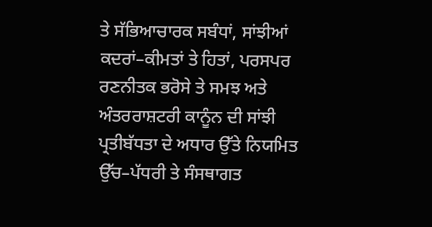ਤੇ ਸੱਭਿਆਚਾਰਕ ਸਬੰਧਾਂ, ਸਾਂਝੀਆਂ ਕਦਰਾਂ–ਕੀਮਤਾਂ ਤੇ ਹਿਤਾਂ, ਪਰਸਪਰ ਰਣਨੀਤਕ ਭਰੋਸੇ ਤੇ ਸਮਝ ਅਤੇ ਅੰਤਰਰਾਸ਼ਟਰੀ ਕਾਨੂੰਨ ਦੀ ਸਾਂਝੀ ਪ੍ਰਤੀਬੱਧਤਾ ਦੇ ਅਧਾਰ ਉੱਤੇ ਨਿਯਮਿਤ ਉੱਚ–ਪੱਧਰੀ ਤੇ ਸੰਸਥਾਗਤ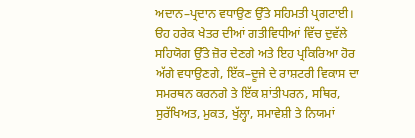ਅਦਾਨ–ਪ੍ਰਦਾਨ ਵਧਾਉਣ ਉੱਤੇ ਸਹਿਮਤੀ ਪ੍ਰਗਟਾਈ। ੳਹ ਹਰੇਕ ਖੇਤਰ ਦੀਆਂ ਗਤੀਵਿਧੀਆਂ ਵਿੱਚ ਦੁਵੱਲੇ ਸਹਿਯੋਗ ਉੱਤੇ ਜ਼ੋਰ ਦੇਣਗੇ ਅਤੇ ਇਹ ਪ੍ਰਕਿਰਿਆ ਹੋਰ ਅੱਗੇ ਵਧਾਉਣਗੇ, ਇੱਕ–ਦੂਜੇ ਦੇ ਰਾਸ਼ਟਰੀ ਵਿਕਾਸ ਦਾ ਸਮਰਥਨ ਕਰਨਗੇ ਤੇ ਇੱਕ ਸ਼ਾਂਤੀਪਰਨ, ਸਥਿਰ, ਸੁਰੱਖਿਅਤ, ਮੁਕਤ, ਖੁੱਲ੍ਹਾ, ਸਮਾਵੇਸ਼ੀ ਤੇ ਨਿਯਮਾਂ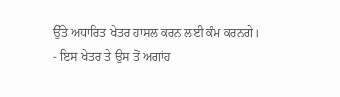ਉੱਤੇ ਅਧਾਰਿਤ ਖੇਤਰ ਹਾਸਲ ਕਰਨ ਲਈ ਕੰਮ ਕਰਨਗੇ।
- ਇਸ ਖੇਤਰ ਤੇ ਉਸ ਤੋਂ ਅਗਾਂਹ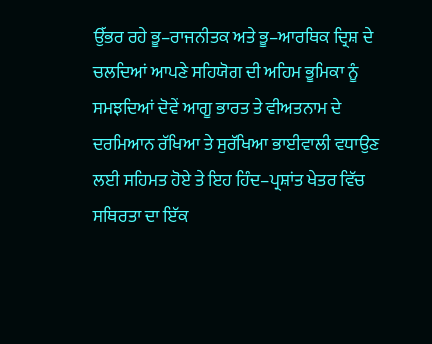ਉੱਭਰ ਰਹੇ ਭੂ–ਰਾਜਨੀਤਕ ਅਤੇ ਭੂ–ਆਰਥਿਕ ਦ੍ਰਿਸ਼ ਦੇ ਚਲਦਿਆਂ ਆਪਣੇ ਸਹਿਯੋਗ ਦੀ ਅਹਿਮ ਭੂਮਿਕਾ ਨੂੰ ਸਮਝਦਿਆਂ ਦੋਵੇਂ ਆਗੂ ਭਾਰਤ ਤੇ ਵੀਅਤਨਾਮ ਦੇ ਦਰਮਿਆਨ ਰੱਖਿਆ ਤੇ ਸੁਰੱਖਿਆ ਭਾਈਵਾਲੀ ਵਧਾਉਣ ਲਈ ਸਹਿਮਤ ਹੋਏ ਤੇ ਇਹ ਹਿੰਦ–ਪ੍ਰਸ਼ਾਂਤ ਖੇਤਰ ਵਿੱਚ ਸਥਿਰਤਾ ਦਾ ਇੱਕ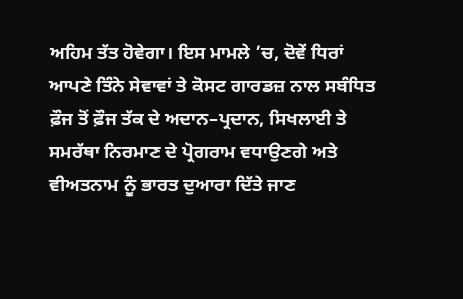ਅਹਿਮ ਤੱਤ ਹੋਵੇਗਾ। ਇਸ ਮਾਮਲੇ ’ਚ, ਦੋਵੇਂ ਧਿਰਾਂ ਆਪਣੇ ਤਿੰਨੇ ਸੇਵਾਵਾਂ ਤੇ ਕੋਸਟ ਗਾਰਡਜ਼ ਨਾਲ ਸਬੰਧਿਤ ਫ਼ੌਜ ਤੋਂ ਫ਼ੌਜ ਤੱਕ ਦੇ ਅਦਾਨ–ਪ੍ਰਦਾਨ, ਸਿਖਲਾਈ ਤੇ ਸਮਰੱਥਾ ਨਿਰਮਾਣ ਦੇ ਪ੍ਰੋਗਰਾਮ ਵਧਾਉਣਗੇ ਅਤੇ ਵੀਅਤਨਾਮ ਨੂੰ ਭਾਰਤ ਦੁਆਰਾ ਦਿੱਤੇ ਜਾਣ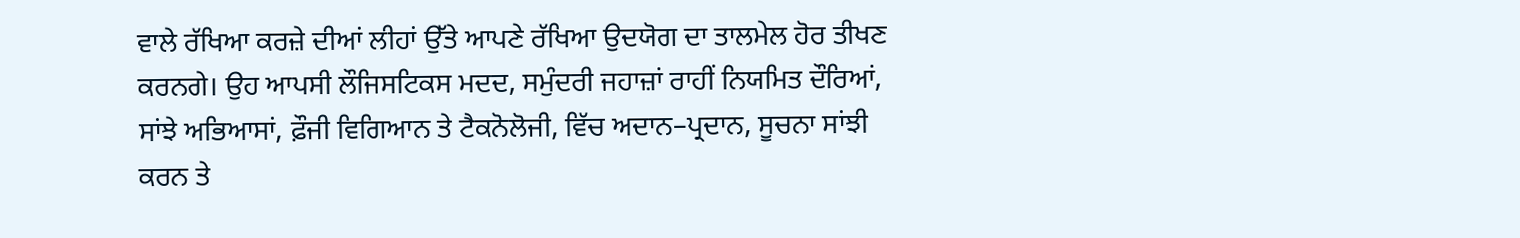ਵਾਲੇ ਰੱਖਿਆ ਕਰਜ਼ੇ ਦੀਆਂ ਲੀਹਾਂ ਉੱਤੇ ਆਪਣੇ ਰੱਖਿਆ ਉਦਯੋਗ ਦਾ ਤਾਲਮੇਲ ਹੋਰ ਤੀਖਣ ਕਰਨਗੇ। ਉਹ ਆਪਸੀ ਲੌਜਿਸਟਿਕਸ ਮਦਦ, ਸਮੁੰਦਰੀ ਜਹਾਜ਼ਾਂ ਰਾਹੀਂ ਨਿਯਮਿਤ ਦੌਰਿਆਂ, ਸਾਂਝੇ ਅਭਿਆਸਾਂ, ਫ਼ੌਜੀ ਵਿਗਿਆਨ ਤੇ ਟੈਕਨੋਲੋਜੀ, ਵਿੱਚ ਅਦਾਨ–ਪ੍ਰਦਾਨ, ਸੂਚਨਾ ਸਾਂਝੀ ਕਰਨ ਤੇ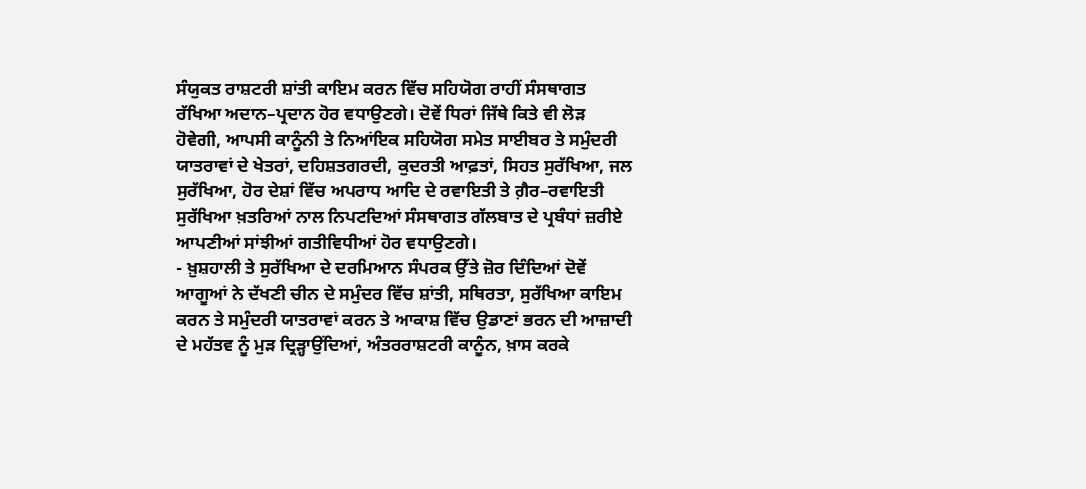ਸੰਯੁਕਤ ਰਾਸ਼ਟਰੀ ਸ਼ਾਂਤੀ ਕਾਇਮ ਕਰਨ ਵਿੱਚ ਸਹਿਯੋਗ ਰਾਹੀਂ ਸੰਸਥਾਗਤ ਰੱਖਿਆ ਅਦਾਨ–ਪ੍ਰਦਾਨ ਹੋਰ ਵਧਾਉਣਗੇ। ਦੋਵੇਂ ਧਿਰਾਂ ਜਿੱਥੇ ਕਿਤੇ ਵੀ ਲੋੜ ਹੋਵੇਗੀ, ਆਪਸੀ ਕਾਨੂੰਨੀ ਤੇ ਨਿਆਂਇਕ ਸਹਿਯੋਗ ਸਮੇਤ ਸਾਈਬਰ ਤੇ ਸਮੁੰਦਰੀ ਯਾਤਰਾਵਾਂ ਦੇ ਖੇਤਰਾਂ, ਦਹਿਸ਼ਤਗਰਦੀ, ਕੁਦਰਤੀ ਆਫ਼ਤਾਂ, ਸਿਹਤ ਸੁਰੱਖਿਆ, ਜਲ ਸੁਰੱਖਿਆ, ਹੋਰ ਦੇਸ਼ਾਂ ਵਿੱਚ ਅਪਰਾਧ ਆਦਿ ਦੇ ਰਵਾਇਤੀ ਤੇ ਗ਼ੈਰ–ਰਵਾਇਤੀ ਸੁਰੱਖਿਆ ਖ਼ਤਰਿਆਂ ਨਾਲ ਨਿਪਟਦਿਆਂ ਸੰਸਥਾਗਤ ਗੱਲਬਾਤ ਦੇ ਪ੍ਰਬੰਧਾਂ ਜ਼ਰੀਏ ਆਪਣੀਆਂ ਸਾਂਝੀਆਂ ਗਤੀਵਿਧੀਆਂ ਹੋਰ ਵਧਾਉਣਗੇ।
- ਖ਼ੁਸ਼ਹਾਲੀ ਤੇ ਸੁਰੱਖਿਆ ਦੇ ਦਰਮਿਆਨ ਸੰਪਰਕ ਉੱਤੇ ਜ਼ੋਰ ਦਿੰਦਿਆਂ ਦੋਵੇਂ ਆਗੂਆਂ ਨੇ ਦੱਖਣੀ ਚੀਨ ਦੇ ਸਮੁੰਦਰ ਵਿੱਚ ਸ਼ਾਂਤੀ, ਸਥਿਰਤਾ, ਸੁਰੱਖਿਆ ਕਾਇਮ ਕਰਨ ਤੇ ਸਮੁੰਦਰੀ ਯਾਤਰਾਵਾਂ ਕਰਨ ਤੇ ਆਕਾਸ਼ ਵਿੱਚ ਉਡਾਣਾਂ ਭਰਨ ਦੀ ਆਜ਼ਾਦੀ ਦੇ ਮਹੱਤਵ ਨੂੰ ਮੁੜ ਦ੍ਰਿੜ੍ਹਾਉਂਦਿਆਂ, ਅੰਤਰਰਾਸ਼ਟਰੀ ਕਾਨੂੰਨ, ਖ਼ਾਸ ਕਰਕੇ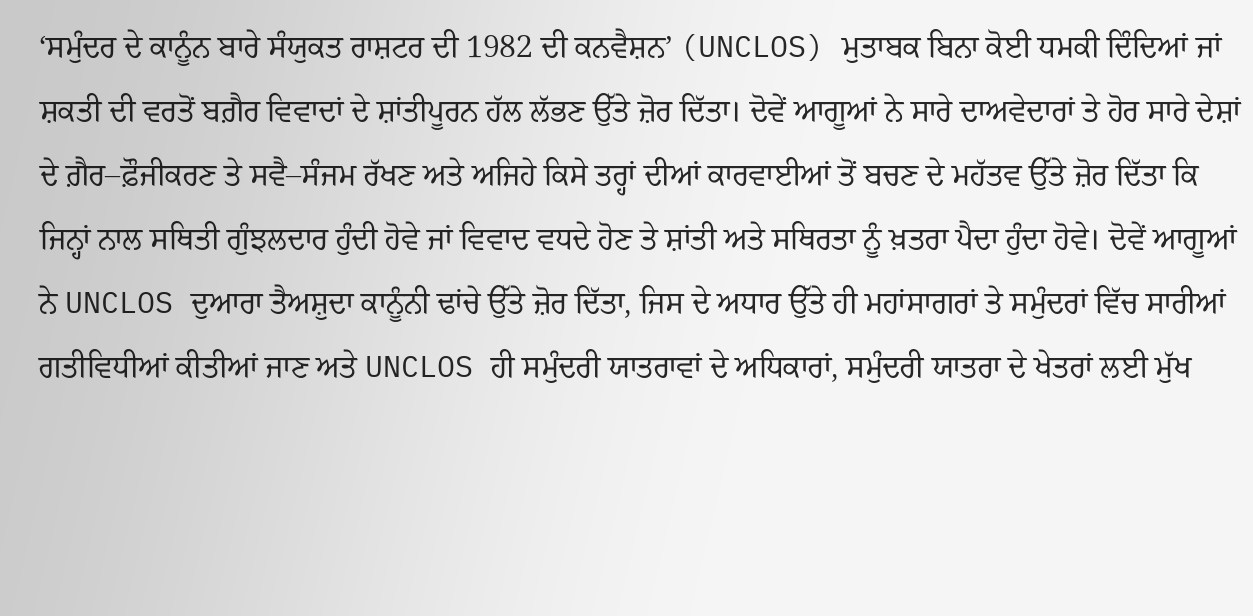‘ਸਮੁੰਦਰ ਦੇ ਕਾਨੂੰਨ ਬਾਰੇ ਸੰਯੁਕਤ ਰਾਸ਼ਟਰ ਦੀ 1982 ਦੀ ਕਨਵੈਸ਼ਨ’ (UNCLOS) ਮੁਤਾਬਕ ਬਿਨਾ ਕੋਈ ਧਮਕੀ ਦਿੰਦਿਆਂ ਜਾਂ ਸ਼ਕਤੀ ਦੀ ਵਰਤੋਂ ਬਗ਼ੈਰ ਵਿਵਾਦਾਂ ਦੇ ਸ਼ਾਂਤੀਪੂਰਨ ਹੱਲ ਲੱਭਣ ਉੱਤੇ ਜ਼ੋਰ ਦਿੱਤਾ। ਦੋਵੇਂ ਆਗੂਆਂ ਨੇ ਸਾਰੇ ਦਾਅਵੇਦਾਰਾਂ ਤੇ ਹੋਰ ਸਾਰੇ ਦੇਸ਼ਾਂ ਦੇ ਗ਼ੈਰ–ਫ਼ੌਜੀਕਰਣ ਤੇ ਸਵੈ–ਸੰਜਮ ਰੱਖਣ ਅਤੇ ਅਜਿਹੇ ਕਿਸੇ ਤਰ੍ਹਾਂ ਦੀਆਂ ਕਾਰਵਾਈਆਂ ਤੋਂ ਬਚਣ ਦੇ ਮਹੱਤਵ ਉੱਤੇ ਜ਼ੋਰ ਦਿੱਤਾ ਕਿ ਜਿਨ੍ਹਾਂ ਨਾਲ ਸਥਿਤੀ ਗੁੰਝਲਦਾਰ ਹੁੰਦੀ ਹੋਵੇ ਜਾਂ ਵਿਵਾਦ ਵਧਦੇ ਹੋਣ ਤੇ ਸ਼ਾਂਤੀ ਅਤੇ ਸਥਿਰਤਾ ਨੂੰ ਖ਼ਤਰਾ ਪੈਦਾ ਹੁੰਦਾ ਹੋਵੇ। ਦੋਵੇਂ ਆਗੂਆਂ ਨੇ UNCLOS ਦੁਆਰਾ ਤੈਅਸ਼ੁਦਾ ਕਾਨੂੰਨੀ ਢਾਂਚੇ ਉੱਤੇ ਜ਼ੋਰ ਦਿੱਤਾ, ਜਿਸ ਦੇ ਅਧਾਰ ਉੱਤੇ ਹੀ ਮਹਾਂਸਾਗਰਾਂ ਤੇ ਸਮੁੰਦਰਾਂ ਵਿੱਚ ਸਾਰੀਆਂ ਗਤੀਵਿਧੀਆਂ ਕੀਤੀਆਂ ਜਾਣ ਅਤੇ UNCLOS ਹੀ ਸਮੁੰਦਰੀ ਯਾਤਰਾਵਾਂ ਦੇ ਅਧਿਕਾਰਾਂ, ਸਮੁੰਦਰੀ ਯਾਤਰਾ ਦੇ ਖੇਤਰਾਂ ਲਈ ਮੁੱਖ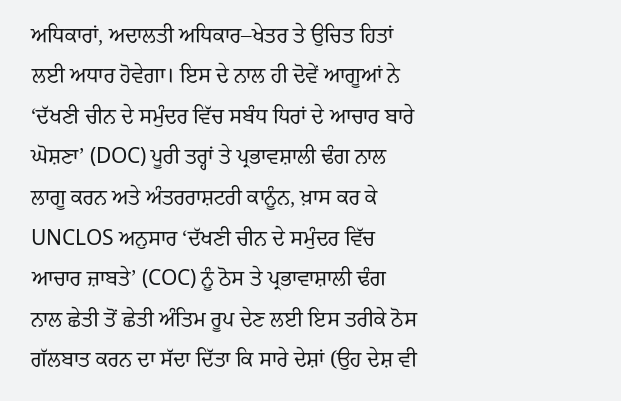ਅਧਿਕਾਰਾਂ, ਅਦਾਲਤੀ ਅਧਿਕਾਰ–ਖੇਤਰ ਤੇ ਉਚਿਤ ਹਿਤਾਂ ਲਈ ਅਧਾਰ ਹੋਵੇਗਾ। ਇਸ ਦੇ ਨਾਲ ਹੀ ਦੋਵੇਂ ਆਗੂਆਂ ਨੇ ‘ਦੱਖਣੀ ਚੀਨ ਦੇ ਸਮੁੰਦਰ ਵਿੱਚ ਸਬੰਧ ਧਿਰਾਂ ਦੇ ਆਚਾਰ ਬਾਰੇ ਘੋਸ਼ਣਾ’ (DOC) ਪੂਰੀ ਤਰ੍ਹਾਂ ਤੇ ਪ੍ਰਭਾਵਸ਼ਾਲੀ ਢੰਗ ਨਾਲ ਲਾਗੂ ਕਰਨ ਅਤੇ ਅੰਤਰਰਾਸ਼ਟਰੀ ਕਾਨੂੰਨ, ਖ਼ਾਸ ਕਰ ਕੇ UNCLOS ਅਨੁਸਾਰ ‘ਦੱਖਣੀ ਚੀਨ ਦੇ ਸਮੁੰਦਰ ਵਿੱਚ ਆਚਾਰ ਜ਼ਾਬਤੇ’ (COC) ਨੂੰ ਠੋਸ ਤੇ ਪ੍ਰਭਾਵਾਸ਼ਾਲੀ ਢੰਗ ਨਾਲ ਛੇਤੀ ਤੋਂ ਛੇਤੀ ਅੰਤਿਮ ਰੂਪ ਦੇਣ ਲਈ ਇਸ ਤਰੀਕੇ ਠੋਸ ਗੱਲਬਾਤ ਕਰਨ ਦਾ ਸੱਦਾ ਦਿੱਤਾ ਕਿ ਸਾਰੇ ਦੇਸ਼ਾਂ (ਉਹ ਦੇਸ਼ ਵੀ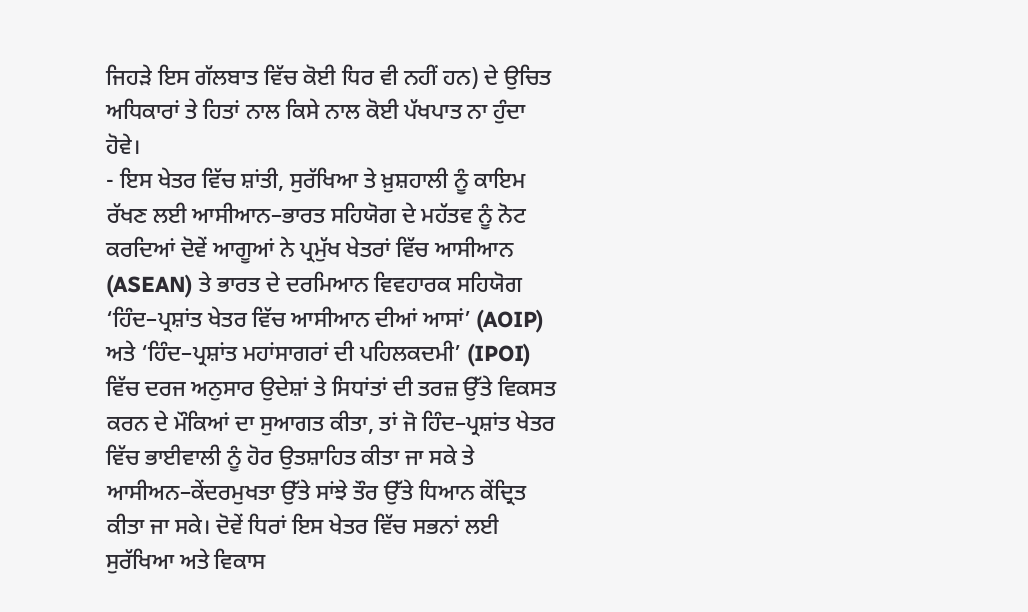ਜਿਹੜੇ ਇਸ ਗੱਲਬਾਤ ਵਿੱਚ ਕੋਈ ਧਿਰ ਵੀ ਨਹੀਂ ਹਨ) ਦੇ ਉਚਿਤ ਅਧਿਕਾਰਾਂ ਤੇ ਹਿਤਾਂ ਨਾਲ ਕਿਸੇ ਨਾਲ ਕੋਈ ਪੱਖਪਾਤ ਨਾ ਹੁੰਦਾ ਹੋਵੇ।
- ਇਸ ਖੇਤਰ ਵਿੱਚ ਸ਼ਾਂਤੀ, ਸੁਰੱਖਿਆ ਤੇ ਖ਼ੁਸ਼ਹਾਲੀ ਨੂੰ ਕਾਇਮ ਰੱਖਣ ਲਈ ਆਸੀਆਨ–ਭਾਰਤ ਸਹਿਯੋਗ ਦੇ ਮਹੱਤਵ ਨੂੰ ਨੋਟ ਕਰਦਿਆਂ ਦੋਵੇਂ ਆਗੂਆਂ ਨੇ ਪ੍ਰਮੁੱਖ ਖੇਤਰਾਂ ਵਿੱਚ ਆਸੀਆਨ (ASEAN) ਤੇ ਭਾਰਤ ਦੇ ਦਰਮਿਆਨ ਵਿਵਹਾਰਕ ਸਹਿਯੋਗ ‘ਹਿੰਦ–ਪ੍ਰਸ਼ਾਂਤ ਖੇਤਰ ਵਿੱਚ ਆਸੀਆਨ ਦੀਆਂ ਆਸਾਂ’ (AOIP) ਅਤੇ ‘ਹਿੰਦ–ਪ੍ਰਸ਼ਾਂਤ ਮਹਾਂਸਾਗਰਾਂ ਦੀ ਪਹਿਲਕਦਮੀ’ (IPOI) ਵਿੱਚ ਦਰਜ ਅਨੁਸਾਰ ਉਦੇਸ਼ਾਂ ਤੇ ਸਿਧਾਂਤਾਂ ਦੀ ਤਰਜ਼ ਉੱਤੇ ਵਿਕਸਤ ਕਰਨ ਦੇ ਮੌਕਿਆਂ ਦਾ ਸੁਆਗਤ ਕੀਤਾ, ਤਾਂ ਜੋ ਹਿੰਦ–ਪ੍ਰਸ਼ਾਂਤ ਖੇਤਰ ਵਿੱਚ ਭਾਈਵਾਲੀ ਨੂੰ ਹੋਰ ਉਤਸ਼ਾਹਿਤ ਕੀਤਾ ਜਾ ਸਕੇ ਤੇ ਆਸੀਅਨ–ਕੇਂਦਰਮੁਖਤਾ ਉੱਤੇ ਸਾਂਝੇ ਤੌਰ ਉੱਤੇ ਧਿਆਨ ਕੇਂਦ੍ਰਿਤ ਕੀਤਾ ਜਾ ਸਕੇ। ਦੋਵੇਂ ਧਿਰਾਂ ਇਸ ਖੇਤਰ ਵਿੱਚ ਸਭਨਾਂ ਲਈ ਸੁਰੱਖਿਆ ਅਤੇ ਵਿਕਾਸ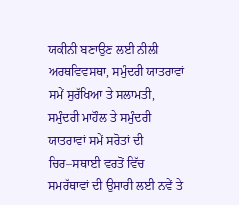ਯਕੀਨੀ ਬਣਾਉਣ ਲਈ ਨੀਲੀ ਅਰਥਵਿਵਸਥਾ, ਸਮੁੰਦਰੀ ਯਾਤਰਾਵਾਂ ਸਮੇਂ ਸੁਰੱਖਿਆ ਤੇ ਸਲਾਮਤੀ, ਸਮੁੰਦਰੀ ਮਾਹੌਲ ਤੇ ਸਮੁੰਦਰੀ ਯਾਤਰਾਵਾਂ ਸਮੇਂ ਸਰੋਤਾਂ ਦੀ ਚਿਰ–ਸਥਾਈ ਵਰਤੋਂ ਵਿੱਚ ਸਮਰੱਥਾਵਾਂ ਦੀ ਉਸਾਰੀ ਲਈ ਨਵੇਂ ਤੇ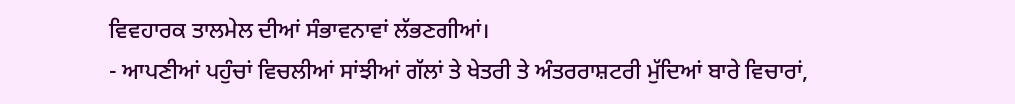ਵਿਵਹਾਰਕ ਤਾਲਮੇਲ ਦੀਆਂ ਸੰਭਾਵਨਾਵਾਂ ਲੱਭਣਗੀਆਂ।
- ਆਪਣੀਆਂ ਪਹੁੰਚਾਂ ਵਿਚਲੀਆਂ ਸਾਂਝੀਆਂ ਗੱਲਾਂ ਤੇ ਖੇਤਰੀ ਤੇ ਅੰਤਰਰਾਸ਼ਟਰੀ ਮੁੱਦਿਆਂ ਬਾਰੇ ਵਿਚਾਰਾਂ,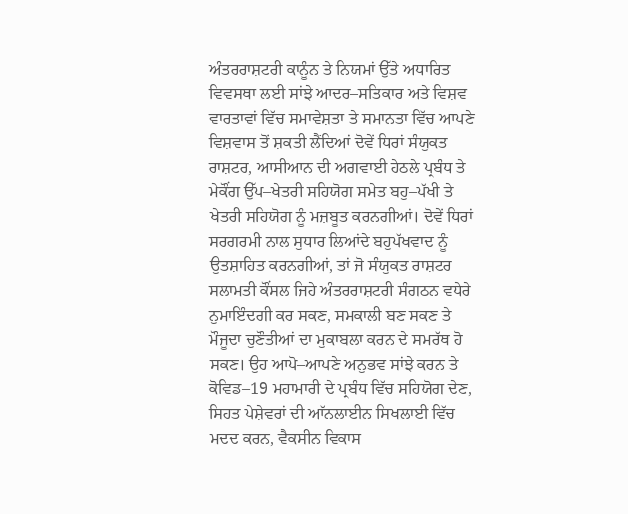ਅੰਤਰਰਾਸ਼ਟਰੀ ਕਾਨੂੰਨ ਤੇ ਨਿਯਮਾਂ ਉੱਤੇ ਅਧਾਰਿਤ ਵਿਵਸਥਾ ਲਈ ਸਾਂਝੇ ਆਦਰ–ਸਤਿਕਾਰ ਅਤੇ ਵਿਸ਼ਵ ਵਾਰਤਾਵਾਂ ਵਿੱਚ ਸਮਾਵੇਸ਼ਤਾ ਤੇ ਸਮਾਨਤਾ ਵਿੱਚ ਆਪਣੇ ਵਿਸ਼ਵਾਸ ਤੋਂ ਸ਼ਕਤੀ ਲੈਂਦਿਆਂ ਦੋਵੇਂ ਧਿਰਾਂ ਸੰਯੁਕਤ ਰਾਸ਼ਟਰ, ਆਸੀਆਨ ਦੀ ਅਗਵਾਈ ਹੇਠਲੇ ਪ੍ਰਬੰਧ ਤੇ ਮੇਕੌਂਗ ਉੱਪ–ਖੇਤਰੀ ਸਹਿਯੋਗ ਸਮੇਤ ਬਹੁ–ਪੱਖੀ ਤੇ ਖੇਤਰੀ ਸਹਿਯੋਗ ਨੂੰ ਮਜ਼ਬੂਤ ਕਰਨਗੀਆਂ। ਦੋਵੇਂ ਧਿਰਾਂ ਸਰਗਰਮੀ ਨਾਲ ਸੁਧਾਰ ਲਿਆਂਦੇ ਬਹੁਪੱਖਵਾਦ ਨੂੰ ਉਤਸ਼ਾਹਿਤ ਕਰਨਗੀਆਂ, ਤਾਂ ਜੋ ਸੰਯੁਕਤ ਰਾਸ਼ਟਰ ਸਲਾਮਤੀ ਕੌਂਸਲ ਜਿਹੇ ਅੰਤਰਰਾਸ਼ਟਰੀ ਸੰਗਠਨ ਵਧੇਰੇ ਨੁਮਾਇੰਦਗੀ ਕਰ ਸਕਣ, ਸਮਕਾਲੀ ਬਣ ਸਕਣ ਤੇ ਮੌਜੂਦਾ ਚੁਣੌਤੀਆਂ ਦਾ ਮੁਕਾਬਲਾ ਕਰਨ ਦੇ ਸਮਰੱਥ ਹੋ ਸਕਣ। ਉਹ ਆਪੋ–ਆਪਣੇ ਅਨੁਭਵ ਸਾਂਝੇ ਕਰਨ ਤੇ ਕੋਵਿਡ–19 ਮਹਾਮਾਰੀ ਦੇ ਪ੍ਰਬੰਧ ਵਿੱਚ ਸਹਿਯੋਗ ਦੇਣ, ਸਿਹਤ ਪੇਸ਼ੇਵਰਾਂ ਦੀ ਆੱਨਲਾਈਨ ਸਿਖਲਾਈ ਵਿੱਚ ਮਦਦ ਕਰਨ, ਵੈਕਸੀਨ ਵਿਕਾਸ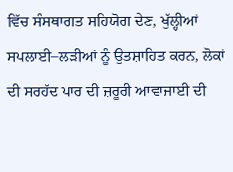ਵਿੱਚ ਸੰਸਥਾਗਤ ਸਹਿਯੋਗ ਦੇਣ, ਖੁੱਲ੍ਹੀਆਂ ਸਪਲਾਈ–ਲੜੀਆਂ ਨੂੰ ਉਤਸ਼ਾਹਿਤ ਕਰਨ, ਲੋਕਾਂ ਦੀ ਸਰਹੱਦ ਪਾਰ ਦੀ ਜ਼ਰੂਰੀ ਆਵਾਜਾਈ ਦੀ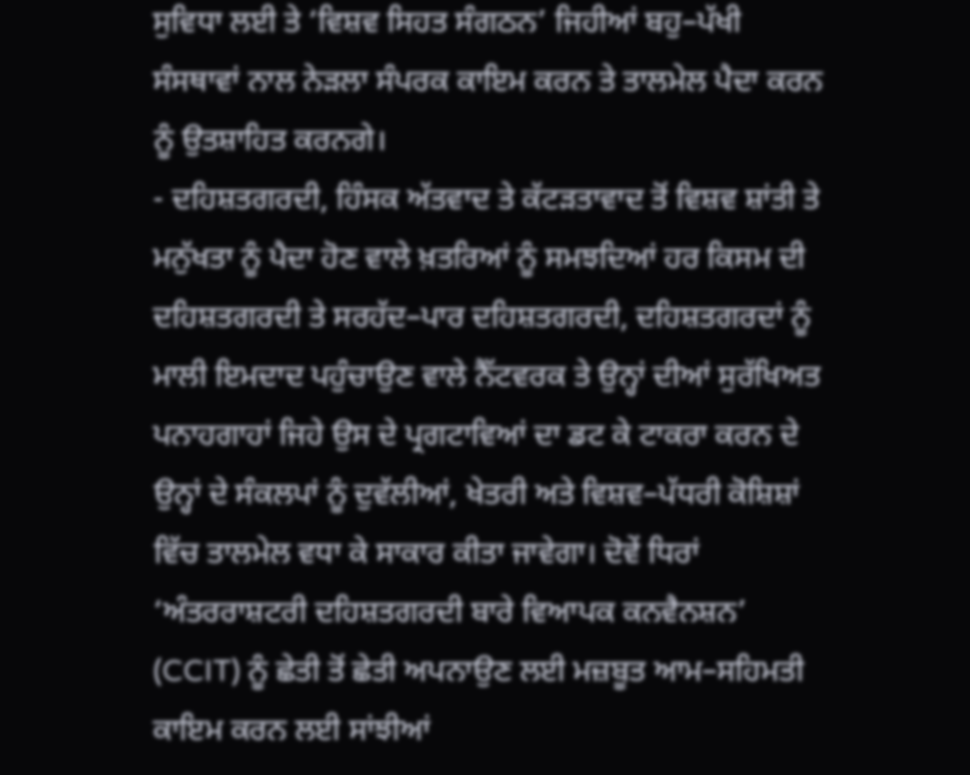ਸੁਵਿਧਾ ਲਈ ਤੇ ‘ਵਿਸ਼ਵ ਸਿਹਤ ਸੰਗਠਨ’ ਜਿਹੀਆਂ ਬਹੁ–ਪੱਖੀ ਸੰਸਥਾਵਾਂ ਨਾਲ ਨੇੜਲਾ ਸੰਪਰਕ ਕਾਇਮ ਕਰਨ ਤੇ ਤਾਲਮੇਲ ਪੈਦਾ ਕਰਨ ਨੂੰ ਉਤਸ਼ਾਹਿਤ ਕਰਨਗੇ।
- ਦਹਿਸ਼ਤਗਰਦੀ, ਹਿੰਸਕ ਅੱਤਵਾਦ ਤੇ ਕੱਟੜਤਾਵਾਦ ਤੋਂ ਵਿਸ਼ਵ ਸ਼ਾਂਤੀ ਤੇ ਮਨੁੱਖਤਾ ਨੂੰ ਪੈਦਾ ਹੋਣ ਵਾਲੇ ਖ਼ਤਰਿਆਂ ਨੂੰ ਸਮਝਦਿਆਂ ਹਰ ਕਿਸਮ ਦੀ ਦਹਿਸ਼ਤਗਰਦੀ ਤੇ ਸਰਹੱਦ–ਪਾਰ ਦਹਿਸ਼ਤਗਰਦੀ, ਦਹਿਸ਼ਤਗਰਦਾਂ ਨੂੰ ਮਾਲੀ ਇਮਦਾਦ ਪਹੁੰਚਾਉਣ ਵਾਲੇ ਨੈੱਟਵਰਕ ਤੇ ਉਨ੍ਹਾਂ ਦੀਆਂ ਸੁਰੱਖਿਅਤ ਪਨਾਹਗਾਹਾਂ ਜਿਹੇ ਉਸ ਦੇ ਪ੍ਰਗਟਾਵਿਆਂ ਦਾ ਡਟ ਕੇ ਟਾਕਰਾ ਕਰਨ ਦੇ ਉਨ੍ਹਾਂ ਦੇ ਸੰਕਲਪਾਂ ਨੂੰ ਦੁਵੱਲੀਆਂ, ਖੇਤਰੀ ਅਤੇ ਵਿਸ਼ਵ–ਪੱਧਰੀ ਕੋਸ਼ਿਸ਼ਾਂ ਵਿੱਚ ਤਾਲਮੇਲ ਵਧਾ ਕੇ ਸਾਕਾਰ ਕੀਤਾ ਜਾਵੇਗਾ। ਦੋਵੇਂ ਧਿਰਾਂ ‘ਅੰਤਰਰਾਸ਼ਟਰੀ ਦਹਿਸ਼ਤਗਰਦੀ ਬਾਰੇ ਵਿਆਪਕ ਕਨਵੈਨਸ਼ਨ’ (CCIT) ਨੂੰ ਛੇਤੀ ਤੋਂ ਛੇਤੀ ਅਪਨਾਉਣ ਲਈ ਮਜ਼ਬੂਤ ਆਮ–ਸਹਿਮਤੀ ਕਾਇਮ ਕਰਨ ਲਈ ਸਾਂਝੀਆਂ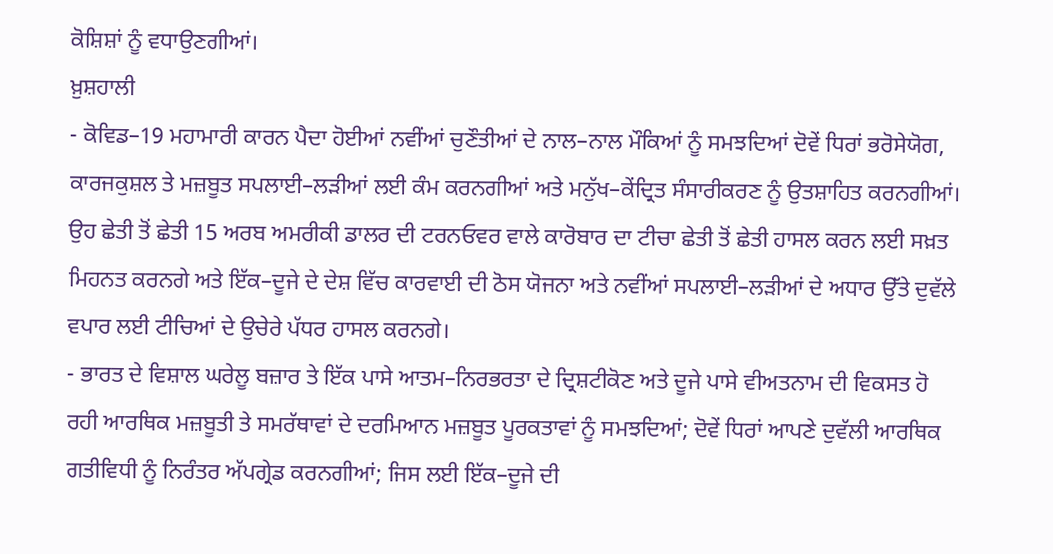ਕੋਸ਼ਿਸ਼ਾਂ ਨੂੰ ਵਧਾਉਣਗੀਆਂ।
ਖ਼ੁਸ਼ਹਾਲੀ
- ਕੋਵਿਡ–19 ਮਹਾਮਾਰੀ ਕਾਰਨ ਪੈਦਾ ਹੋਈਆਂ ਨਵੀਂਆਂ ਚੁਣੌਤੀਆਂ ਦੇ ਨਾਲ–ਨਾਲ ਮੌਕਿਆਂ ਨੂੰ ਸਮਝਦਿਆਂ ਦੋਵੇਂ ਧਿਰਾਂ ਭਰੋਸੇਯੋਗ, ਕਾਰਜਕੁਸ਼ਲ ਤੇ ਮਜ਼ਬੂਤ ਸਪਲਾਈ–ਲੜੀਆਂ ਲਈ ਕੰਮ ਕਰਨਗੀਆਂ ਅਤੇ ਮਨੁੱਖ–ਕੇਂਦ੍ਰਿਤ ਸੰਸਾਰੀਕਰਣ ਨੂੰ ਉਤਸ਼ਾਹਿਤ ਕਰਨਗੀਆਂ। ਉਹ ਛੇਤੀ ਤੋਂ ਛੇਤੀ 15 ਅਰਬ ਅਮਰੀਕੀ ਡਾਲਰ ਦੀ ਟਰਨਓਵਰ ਵਾਲੇ ਕਾਰੋਬਾਰ ਦਾ ਟੀਚਾ ਛੇਤੀ ਤੋਂ ਛੇਤੀ ਹਾਸਲ ਕਰਨ ਲਈ ਸਖ਼ਤ ਮਿਹਨਤ ਕਰਨਗੇ ਅਤੇ ਇੱਕ–ਦੂਜੇ ਦੇ ਦੇਸ਼ ਵਿੱਚ ਕਾਰਵਾਈ ਦੀ ਠੋਸ ਯੋਜਨਾ ਅਤੇ ਨਵੀਂਆਂ ਸਪਲਾਈ–ਲੜੀਆਂ ਦੇ ਅਧਾਰ ਉੱਤੇ ਦੁਵੱਲੇ ਵਪਾਰ ਲਈ ਟੀਚਿਆਂ ਦੇ ਉਚੇਰੇ ਪੱਧਰ ਹਾਸਲ ਕਰਨਗੇ।
- ਭਾਰਤ ਦੇ ਵਿਸ਼ਾਲ ਘਰੇਲੂ ਬਜ਼ਾਰ ਤੇ ਇੱਕ ਪਾਸੇ ਆਤਮ–ਨਿਰਭਰਤਾ ਦੇ ਦ੍ਰਿਸ਼ਟੀਕੋਣ ਅਤੇ ਦੂਜੇ ਪਾਸੇ ਵੀਅਤਨਾਮ ਦੀ ਵਿਕਸਤ ਹੋ ਰਹੀ ਆਰਥਿਕ ਮਜ਼ਬੂਤੀ ਤੇ ਸਮਰੱਥਾਵਾਂ ਦੇ ਦਰਮਿਆਨ ਮਜ਼ਬੂਤ ਪੂਰਕਤਾਵਾਂ ਨੂੰ ਸਮਝਦਿਆਂ; ਦੋਵੇਂ ਧਿਰਾਂ ਆਪਣੇ ਦੁਵੱਲੀ ਆਰਥਿਕ ਗਤੀਵਿਧੀ ਨੂੰ ਨਿਰੰਤਰ ਅੱਪਗ੍ਰੇਡ ਕਰਨਗੀਆਂ; ਜਿਸ ਲਈ ਇੱਕ–ਦੂਜੇ ਦੀ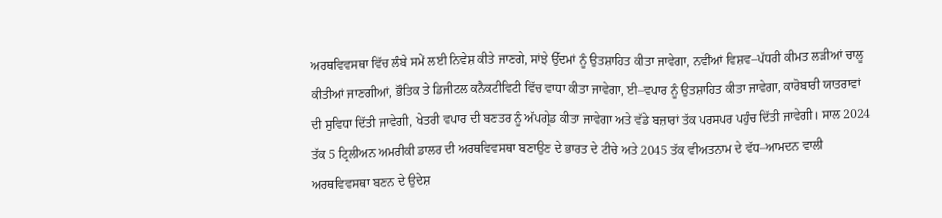ਅਰਥਵਿਵਸਥਾ ਵਿੱਚ ਲੰਬੇ ਸਮੇਂ ਲਈ ਨਿਵੇਸ਼ ਕੀਤੇ ਜਾਣਗੇ, ਸਾਂਝੇ ਉੱਦਮਾਂ ਨੂੰ ਉਤਸ਼ਾਹਿਤ ਕੀਤਾ ਜਾਵੇਗਾ, ਨਵੀਂਆਂ ਵਿਸ਼ਵ–ਪੱਧਰੀ ਕੀਮਤ ਲੜੀਆਂ ਚਾਲੂ ਕੀਤੀਆਂ ਜਾਣਗੀਆਂ, ਭੌਤਿਕ ਤੇ ਡਿਜੀਟਲ ਕਨੈਕਟੀਵਿਟੀ ਵਿੱਚ ਵਾਧਾ ਕੀਤਾ ਜਾਵੇਗਾ, ਈ–ਵਪਾਰ ਨੂੰ ਉਤਸ਼ਾਹਿਤ ਕੀਤਾ ਜਾਵੇਗਾ, ਕਾਰੋਬਾਰੀ ਯਾਤਰਾਵਾਂ ਦੀ ਸੁਵਿਧਾ ਦਿੱਤੀ ਜਾਵੇਗੀ, ਖੇਤਰੀ ਵਪਾਰ ਦੀ ਬਣਤਰ ਨੂੰ ਅੱਪਗ੍ਰੇਡ ਕੀਤਾ ਜਾਵੇਗਾ ਅਤੇ ਵੱਡੇ ਬਜ਼ਾਰਾਂ ਤੱਕ ਪਰਸਪਰ ਪਹੁੰਚ ਦਿੱਤੀ ਜਾਵੇਗੀ। ਸਾਲ 2024 ਤੱਕ 5 ਟ੍ਰਿਲੀਅਨ ਅਮਰੀਕੀ ਡਾਲਰ ਦੀ ਅਰਥਵਿਵਸਥਾ ਬਣਾਉਣ ਦੇ ਭਾਰਤ ਦੇ ਟੀਚੇ ਅਤੇ 2045 ਤੱਕ ਵੀਅਤਨਾਮ ਦੇ ਵੱਧ–ਆਮਦਨ ਵਾਲੀ ਅਰਥਵਿਵਸਥਾ ਬਣਨ ਦੇ ਉਦੇਸ਼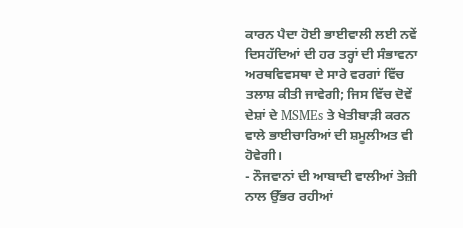ਕਾਰਨ ਪੈਦਾ ਹੋਈ ਭਾਈਵਾਲੀ ਲਈ ਨਵੇਂ ਦਿਸਹੱਦਿਆਂ ਦੀ ਹਰ ਤਰ੍ਹਾਂ ਦੀ ਸੰਭਾਵਨਾ ਅਰਥਵਿਵਸਥਾ ਦੇ ਸਾਰੇ ਵਰਗਾਂ ਵਿੱਚ ਤਲਾਸ਼ ਕੀਤੀ ਜਾਵੇਗੀ; ਜਿਸ ਵਿੱਚ ਦੋਵੇਂ ਦੇਸ਼ਾਂ ਦੇ MSMEs ਤੇ ਖੇਤੀਬਾੜੀ ਕਰਨ ਵਾਲੇ ਭਾਈਚਾਰਿਆਂ ਦੀ ਸ਼ਮੂਲੀਅਤ ਵੀ ਹੋਵੇਗੀ।
- ਨੌਜਵਾਨਾਂ ਦੀ ਆਬਾਦੀ ਵਾਲੀਆਂ ਤੇਜ਼ੀ ਨਾਲ ਉੱਭਰ ਰਹੀਆਂ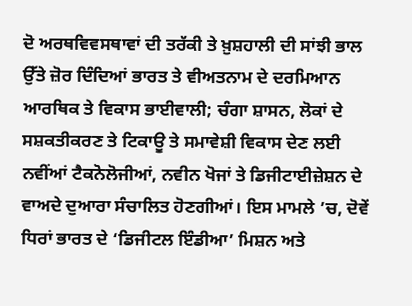ਦੋ ਅਰਥਵਿਵਸਥਾਵਾਂ ਦੀ ਤਰੱਕੀ ਤੇ ਖ਼ੁਸ਼ਹਾਲੀ ਦੀ ਸਾਂਝੀ ਭਾਲ ਉੱਤੇ ਜ਼ੋਰ ਦਿੰਦਿਆਂ ਭਾਰਤ ਤੇ ਵੀਅਤਨਾਮ ਦੇ ਦਰਮਿਆਨ ਆਰਥਿਕ ਤੇ ਵਿਕਾਸ ਭਾਈਵਾਲੀ; ਚੰਗਾ ਸ਼ਾਸਨ, ਲੋਕਾਂ ਦੇ ਸਸ਼ਕਤੀਕਰਣ ਤੇ ਟਿਕਾਊ ਤੇ ਸਮਾਵੇਸ਼ੀ ਵਿਕਾਸ ਦੇਣ ਲਈ ਨਵੀਂਆਂ ਟੈਕਨੋਲੋਜੀਆਂ, ਨਵੀਨ ਖੋਜਾਂ ਤੇ ਡਿਜੀਟਾਈਜ਼ੇਸ਼ਨ ਦੇ ਵਾਅਦੇ ਦੁਆਰਾ ਸੰਚਾਲਿਤ ਹੋਣਗੀਆਂ। ਇਸ ਮਾਮਲੇ ’ਚ, ਦੋਵੇਂ ਧਿਰਾਂ ਭਾਰਤ ਦੇ ‘ਡਿਜੀਟਲ ਇੰਡੀਆ’ ਮਿਸ਼ਨ ਅਤੇ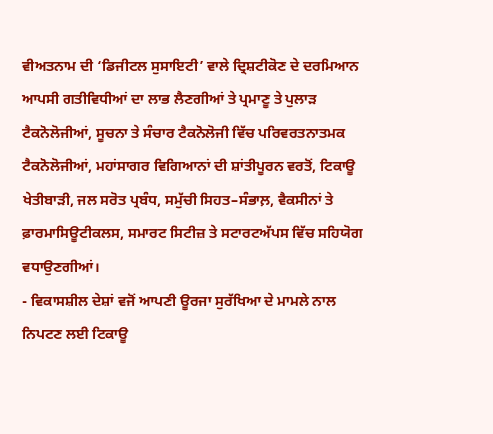ਵੀਅਤਨਾਮ ਦੀ ‘ਡਿਜੀਟਲ ਸੁਸਾਇਟੀ’ ਵਾਲੇ ਦ੍ਰਿਸ਼ਟੀਕੋਣ ਦੇ ਦਰਮਿਆਨ ਆਪਸੀ ਗਤੀਵਿਧੀਆਂ ਦਾ ਲਾਭ ਲੈਣਗੀਆਂ ਤੇ ਪ੍ਰਮਾਣੂ ਤੇ ਪੁਲਾੜ ਟੈਕਨੋਲੋਜੀਆਂ, ਸੂਚਨਾ ਤੇ ਸੰਚਾਰ ਟੈਕਨੋਲੋਜੀ ਵਿੱਚ ਪਰਿਵਰਤਨਾਤਮਕ ਟੈਕਨੋਲੋਜੀਆਂ, ਮਹਾਂਸਾਗਰ ਵਿਗਿਆਨਾਂ ਦੀ ਸ਼ਾਂਤੀਪੂਰਨ ਵਰਤੋਂ, ਟਿਕਾਊ ਖੇਤੀਬਾੜੀ, ਜਲ ਸਰੋਤ ਪ੍ਰਬੰਧ, ਸਮੁੱਚੀ ਸਿਹਤ–ਸੰਭਾਲ਼, ਵੈਕਸੀਨਾਂ ਤੇ ਫ਼ਾਰਮਾਸਿਊਟੀਕਲਸ, ਸਮਾਰਟ ਸਿਟੀਜ਼ ਤੇ ਸਟਾਰਟਅੱਪਸ ਵਿੱਚ ਸਹਿਯੋਗ ਵਧਾਉਣਗੀਆਂ।
- ਵਿਕਾਸਸ਼ੀਲ ਦੇਸ਼ਾਂ ਵਜੋਂ ਆਪਣੀ ਊਰਜਾ ਸੁਰੱਖਿਆ ਦੇ ਮਾਮਲੇ ਨਾਲ ਨਿਪਟਣ ਲਈ ਟਿਕਾਊ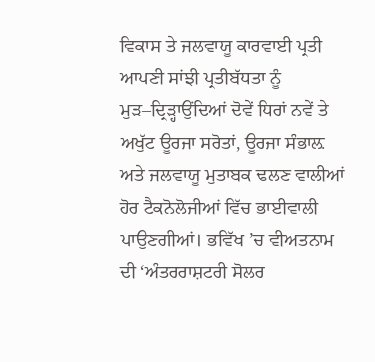ਵਿਕਾਸ ਤੇ ਜਲਵਾਯੂ ਕਾਰਵਾਈ ਪ੍ਰਤੀ ਆਪਣੀ ਸਾਂਝੀ ਪ੍ਰਤੀਬੱਧਤਾ ਨੂੰ ਮੁੜ–ਦ੍ਰਿੜ੍ਹਾਉਂਦਿਆਂ ਦੋਵੇਂ ਧਿਰਾਂ ਨਵੇਂ ਤੇ ਅਖੁੱਟ ਊਰਜਾ ਸਰੋਤਾਂ, ਊਰਜਾ ਸੰਭਾਲ਼ ਅਤੇ ਜਲਵਾਯੂ ਮੁਤਾਬਕ ਢਲਣ ਵਾਲੀਆਂ ਹੋਰ ਟੈਕਨੋਲੋਜੀਆਂ ਵਿੱਚ ਭਾਈਵਾਲੀ ਪਾਉਣਗੀਆਂ। ਭਵਿੱਖ ’ਚ ਵੀਅਤਨਾਮ ਦੀ ‘ਅੰਤਰਰਾਸ਼ਟਰੀ ਸੋਲਰ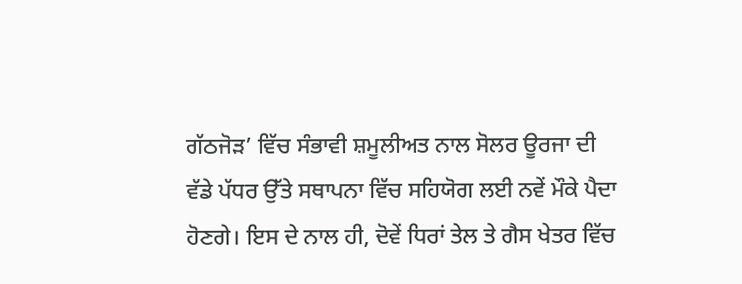ਗੱਠਜੋੜ’ ਵਿੱਚ ਸੰਭਾਵੀ ਸ਼ਮੂਲੀਅਤ ਨਾਲ ਸੋਲਰ ਊਰਜਾ ਦੀ ਵੱਡੇ ਪੱਧਰ ਉੱਤੇ ਸਥਾਪਨਾ ਵਿੱਚ ਸਹਿਯੋਗ ਲਈ ਨਵੇਂ ਮੌਕੇ ਪੈਦਾ ਹੋਣਗੇ। ਇਸ ਦੇ ਨਾਲ ਹੀ, ਦੋਵੇਂ ਧਿਰਾਂ ਤੇਲ ਤੇ ਗੈਸ ਖੇਤਰ ਵਿੱਚ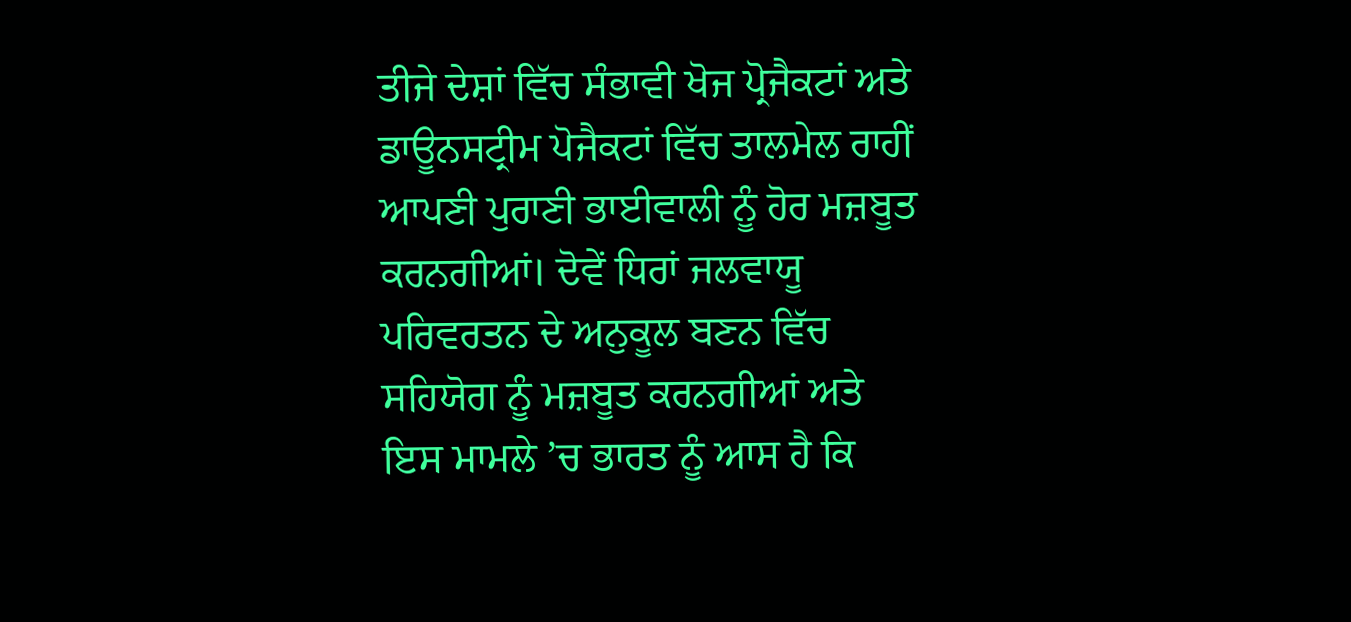ਤੀਜੇ ਦੇਸ਼ਾਂ ਵਿੱਚ ਸੰਭਾਵੀ ਖੋਜ ਪ੍ਰੋਜੈਕਟਾਂ ਅਤੇ ਡਾਊਨਸਟ੍ਰੀਮ ਪੋਜੈਕਟਾਂ ਵਿੱਚ ਤਾਲਮੇਲ ਰਾਹੀਂ ਆਪਣੀ ਪੁਰਾਣੀ ਭਾਈਵਾਲੀ ਨੂੰ ਹੋਰ ਮਜ਼ਬੂਤ ਕਰਨਗੀਆਂ। ਦੋਵੇਂ ਧਿਰਾਂ ਜਲਵਾਯੂ ਪਰਿਵਰਤਨ ਦੇ ਅਨੁਕੂਲ ਬਣਨ ਵਿੱਚ ਸਹਿਯੋਗ ਨੂੰ ਮਜ਼ਬੂਤ ਕਰਨਗੀਆਂ ਅਤੇ ਇਸ ਮਾਮਲੇ ’ਚ ਭਾਰਤ ਨੂੰ ਆਸ ਹੈ ਕਿ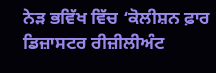ਨੇੜ ਭਵਿੱਖ ਵਿੱਚ ‘ਕੋਲੀਸ਼ਨ ਫ਼ਾਰ ਡਿਜ਼ਾਸਟਰ ਰੀਜ਼ੀਲੀਅੰਟ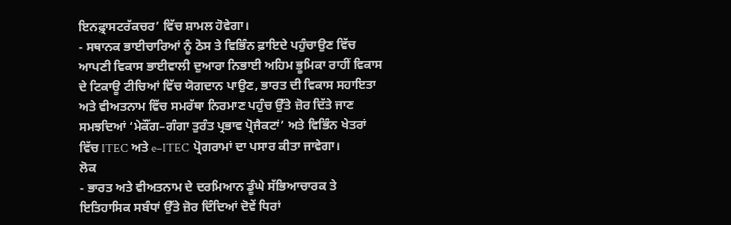ਇਨਫ਼੍ਰਾਸਟਰੱਕਚਰ’ ਵਿੱਚ ਸ਼ਾਮਲ ਹੋਵੇਗਾ।
- ਸਥਾਨਕ ਭਾਈਚਾਰਿਆਂ ਨੂੰ ਠੋਸ ਤੇ ਵਿਭਿੰਨ ਫ਼ਾਇਦੇ ਪਹੁੰਚਾਉਣ ਵਿੱਚ ਆਪਣੀ ਵਿਕਾਸ ਭਾਈਵਾਲੀ ਦੁਆਰਾ ਨਿਭਾਈ ਅਹਿਮ ਭੂਮਿਕਾ ਰਾਹੀਂ ਵਿਕਾਸ ਦੇ ਟਿਕਾਊ ਟੀਚਿਆਂ ਵਿੱਚ ਯੋਗਦਾਨ ਪਾਉਣ, ਭਾਰਤ ਦੀ ਵਿਕਾਸ ਸਹਾਇਤਾ ਅਤੇ ਵੀਅਤਨਾਮ ਵਿੱਚ ਸਮਰੱਥਾ ਨਿਰਮਾਣ ਪਹੁੰਚ ਉੱਤੇ ਜ਼ੋਰ ਦਿੱਤੇ ਜਾਣ ਸਮਝਦਿਆਂ ‘ਮੇਕੌਂਗ–ਗੰਗਾ ਤੁਰੰਤ ਪ੍ਰਭਾਵ ਪ੍ਰੋਜੈਕਟਾਂ’ ਅਤੇ ਵਿਭਿੰਨ ਖੇਤਰਾਂ ਵਿੱਚ ITEC ਅਤੇ e–ITEC ਪ੍ਰੋਗਰਾਮਾਂ ਦਾ ਪਸਾਰ ਕੀਤਾ ਜਾਵੇਗਾ।
ਲੋਕ
- ਭਾਰਤ ਅਤੇ ਵੀਅਤਨਾਮ ਦੇ ਦਰਮਿਆਨ ਡੂੰਘੇ ਸੱਭਿਆਚਾਰਕ ਤੇ ਇਤਿਹਾਸਿਕ ਸਬੰਧਾਂ ਉੱਤੇ ਜ਼ੋਰ ਦਿੰਦਿਆਂ ਦੋਵੇਂ ਧਿਰਾਂ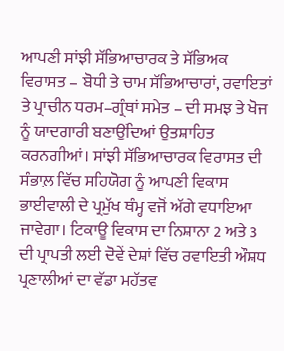ਆਪਣੀ ਸਾਂਝੀ ਸੱਭਿਆਚਾਰਕ ਤੇ ਸੱਭਿਅਕ ਵਿਰਾਸਤ – ਬੋਧੀ ਤੇ ਚਾਮ ਸੱਭਿਆਚਾਰਾਂ, ਰਵਾਇਤਾਂ ਤੇ ਪ੍ਰਾਚੀਨ ਧਰਮ–ਗ੍ਰੰਥਾਂ ਸਮੇਤ – ਦੀ ਸਮਝ ਤੇ ਖੋਜ ਨੂੰ ਯਾਦਗਾਰੀ ਬਣਾਉਂਦਿਆਂ ਉਤਸ਼ਾਹਿਤ ਕਰਨਗੀਆਂ। ਸਾਂਝੀ ਸੱਭਿਆਚਾਰਕ ਵਿਰਾਸਤ ਦੀ ਸੰਭਾਲ਼ ਵਿੱਚ ਸਹਿਯੋਗ ਨੂੰ ਆਪਣੀ ਵਿਕਾਸ ਭਾਈਵਾਲੀ ਦੇ ਪ੍ਰਮੁੱਖ ਥੰਮ੍ਹ ਵਜੋਂ ਅੱਗੇ ਵਧਾਇਆ ਜਾਵੇਗਾ। ਟਿਕਾਊ ਵਿਕਾਸ ਦਾ ਨਿਸ਼ਾਨਾ 2 ਅਤੇ 3 ਦੀ ਪ੍ਰਾਪਤੀ ਲਈ ਦੋਵੇਂ ਦੇਸ਼ਾਂ ਵਿੱਚ ਰਵਾਇਤੀ ਔਸ਼ਧ ਪ੍ਰਣਾਲੀਆਂ ਦਾ ਵੱਡਾ ਮਹੱਤਵ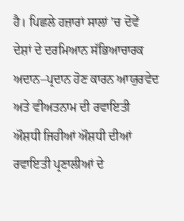ਹੈ। ਪਿਛਲੇ ਹਜ਼ਾਰਾਂ ਸਾਲਾਂ ’ਚ ਦੋਵੇਂ ਦੇਸ਼ਾਂ ਦੇ ਦਰਮਿਆਨ ਸੱਭਿਆਚਾਰਕ ਅਦਾਨ–ਪ੍ਰਦਾਨ ਹੋਣ ਕਾਰਨ ਆਯੁਰਵੇਦ ਅਤੇ ਵੀਅਤਨਾਮ ਦੀ ਰਵਾਇਤੀ ਔਸ਼ਧੀ ਜਿਹੀਆਂ ਔਸ਼ਧੀ ਦੀਆਂ ਰਵਾਇਤੀ ਪ੍ਰਣਾਲੀਆਂ ਦੇ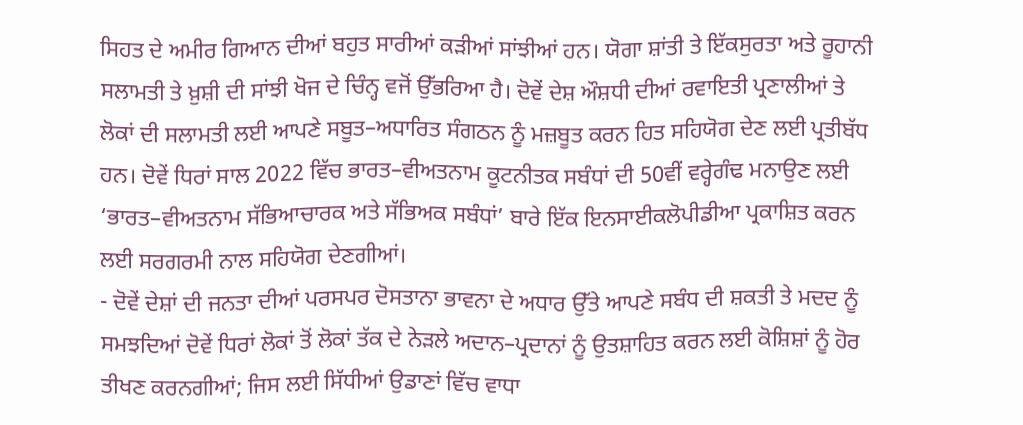ਸਿਹਤ ਦੇ ਅਮੀਰ ਗਿਆਨ ਦੀਆਂ ਬਹੁਤ ਸਾਰੀਆਂ ਕੜੀਆਂ ਸਾਂਝੀਆਂ ਹਨ। ਯੋਗਾ ਸ਼ਾਂਤੀ ਤੇ ਇੱਕਸੁਰਤਾ ਅਤੇ ਰੂਹਾਨੀ ਸਲਾਮਤੀ ਤੇ ਖ਼ੁਸ਼ੀ ਦੀ ਸਾਂਝੀ ਖੋਜ ਦੇ ਚਿੰਨ੍ਹ ਵਜੋਂ ਉੱਭਰਿਆ ਹੈ। ਦੋਵੇਂ ਦੇਸ਼ ਔਸ਼ਧੀ ਦੀਆਂ ਰਵਾਇਤੀ ਪ੍ਰਣਾਲੀਆਂ ਤੇ ਲੋਕਾਂ ਦੀ ਸਲਾਮਤੀ ਲਈ ਆਪਣੇ ਸਬੂਤ–ਅਧਾਰਿਤ ਸੰਗਠਨ ਨੂੰ ਮਜ਼ਬੂਤ ਕਰਨ ਹਿਤ ਸਹਿਯੋਗ ਦੇਣ ਲਈ ਪ੍ਰਤੀਬੱਧ ਹਨ। ਦੋਵੇਂ ਧਿਰਾਂ ਸਾਲ 2022 ਵਿੱਚ ਭਾਰਤ–ਵੀਅਤਨਾਮ ਕੂਟਨੀਤਕ ਸਬੰਧਾਂ ਦੀ 50ਵੀਂ ਵਰ੍ਹੇਗੰਢ ਮਨਾਉਣ ਲਈ ‘ਭਾਰਤ–ਵੀਅਤਨਾਮ ਸੱਭਿਆਚਾਰਕ ਅਤੇ ਸੱਭਿਅਕ ਸਬੰਧਾਂ’ ਬਾਰੇ ਇੱਕ ਇਨਸਾਈਕਲੋਪੀਡੀਆ ਪ੍ਰਕਾਸ਼ਿਤ ਕਰਨ ਲਈ ਸਰਗਰਮੀ ਨਾਲ ਸਹਿਯੋਗ ਦੇਣਗੀਆਂ।
- ਦੋਵੇਂ ਦੇਸ਼ਾਂ ਦੀ ਜਨਤਾ ਦੀਆਂ ਪਰਸਪਰ ਦੋਸਤਾਨਾ ਭਾਵਨਾ ਦੇ ਅਧਾਰ ਉੱਤੇ ਆਪਣੇ ਸਬੰਧ ਦੀ ਸ਼ਕਤੀ ਤੇ ਮਦਦ ਨੂੰ ਸਮਝਦਿਆਂ ਦੋਵੇਂ ਧਿਰਾਂ ਲੋਕਾਂ ਤੋਂ ਲੋਕਾਂ ਤੱਕ ਦੇ ਨੇੜਲੇ ਅਦਾਨ–ਪ੍ਰਦਾਨਾਂ ਨੂੰ ਉਤਸ਼ਾਹਿਤ ਕਰਨ ਲਈ ਕੋਸ਼ਿਸ਼ਾਂ ਨੂੰ ਹੋਰ ਤੀਖਣ ਕਰਨਗੀਆਂ; ਜਿਸ ਲਈ ਸਿੱਧੀਆਂ ਉਡਾਣਾਂ ਵਿੱਚ ਵਾਧਾ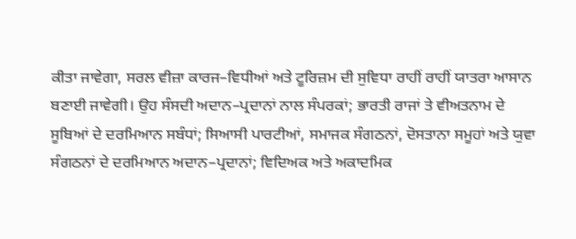ਕੀਤਾ ਜਾਵੇਗਾ, ਸਰਲ ਵੀਜ਼ਾ ਕਾਰਜ–ਵਿਧੀਆਂ ਅਤੇ ਟੂਰਿਜ਼ਮ ਦੀ ਸੁਵਿਧਾ ਰਾਹੀਂ ਰਾਹੀਂ ਯਾਤਰਾ ਆਸਾਨ ਬਣਾਈ ਜਾਵੇਗੀ। ਉਹ ਸੰਸਦੀ ਅਦਾਨ–ਪ੍ਰਦਾਨਾਂ ਨਾਲ ਸੰਪਰਕਾਂ; ਭਾਰਤੀ ਰਾਜਾਂ ਤੇ ਵੀਅਤਨਾਮ ਦੇ ਸੂਬਿਆਂ ਦੇ ਦਰਮਿਆਨ ਸਬੰਧਾਂ; ਸਿਆਸੀ ਪਾਰਟੀਆਂ, ਸਮਾਜਕ ਸੰਗਠਨਾਂ, ਦੋਸਤਾਨਾ ਸਮੂਹਾਂ ਅਤੇ ਯੁਵਾ ਸੰਗਠਨਾਂ ਦੇ ਦਰਮਿਆਨ ਅਦਾਨ–ਪ੍ਰਦਾਨਾਂ; ਵਿਦਿਅਕ ਅਤੇ ਅਕਾਦਮਿਕ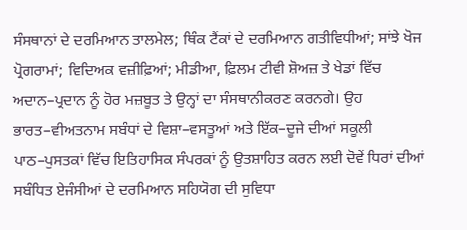ਸੰਸਥਾਨਾਂ ਦੇ ਦਰਮਿਆਨ ਤਾਲਮੇਲ; ਥਿੰਕ ਟੈਂਕਾਂ ਦੇ ਦਰਮਿਆਨ ਗਤੀਵਿਧੀਆਂ; ਸਾਂਝੇ ਖੋਜ ਪ੍ਰੋਗਰਾਮਾਂ; ਵਿਦਿਅਕ ਵਜ਼ੀਫ਼ਿਆਂ; ਮੀਡੀਆ, ਫ਼ਿਲਮ ਟੀਵੀ ਸ਼ੋਅਜ਼ ਤੇ ਖੇਡਾਂ ਵਿੱਚ ਅਦਾਨ–ਪ੍ਰਦਾਨ ਨੂੰ ਹੋਰ ਮਜ਼ਬੂਤ ਤੇ ਉਨ੍ਹਾਂ ਦਾ ਸੰਸਥਾਨੀਕਰਣ ਕਰਨਗੇ। ਉਹ ਭਾਰਤ–ਵੀਅਤਨਾਮ ਸਬੰਧਾਂ ਦੇ ਵਿਸ਼ਾ–ਵਸਤੂਆਂ ਅਤੇ ਇੱਕ–ਦੂਜੇ ਦੀਆਂ ਸਕੂਲੀ ਪਾਠ–ਪੁਸਤਕਾਂ ਵਿੱਚ ਇਤਿਹਾਸਿਕ ਸੰਪਰਕਾਂ ਨੂੰ ਉਤਸ਼ਾਹਿਤ ਕਰਨ ਲਈ ਦੋਵੇਂ ਧਿਰਾਂ ਦੀਆਂ ਸਬੰਧਿਤ ਏਜੰਸੀਆਂ ਦੇ ਦਰਮਿਆਨ ਸਹਿਯੋਗ ਦੀ ਸੁਵਿਧਾ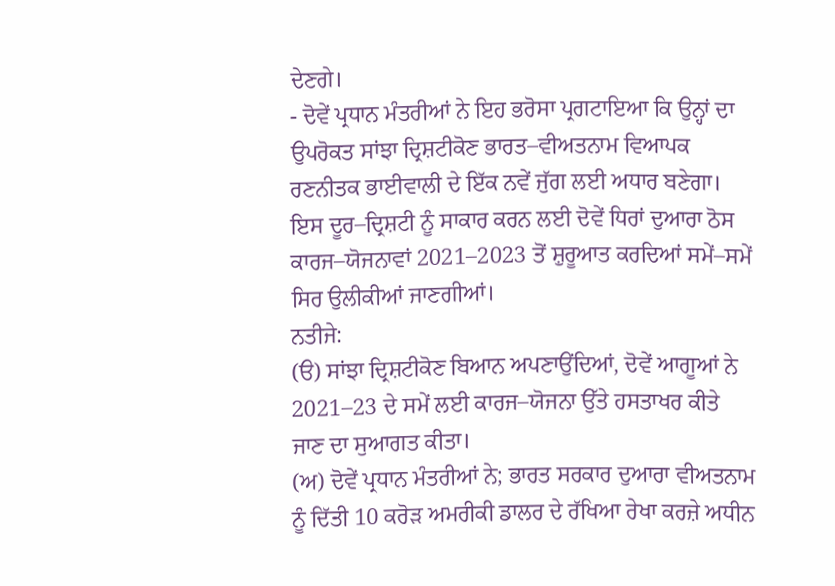ਦੇਣਗੇ।
- ਦੋਵੇਂ ਪ੍ਰਧਾਨ ਮੰਤਰੀਆਂ ਨੇ ਇਹ ਭਰੋਸਾ ਪ੍ਰਗਟਾਇਆ ਕਿ ਉਨ੍ਹਾਂ ਦਾ ਉਪਰੋਕਤ ਸਾਂਝਾ ਦ੍ਰਿਸ਼ਟੀਕੋਣ ਭਾਰਤ–ਵੀਅਤਨਾਮ ਵਿਆਪਕ ਰਣਨੀਤਕ ਭਾਈਵਾਲੀ ਦੇ ਇੱਕ ਨਵੇਂ ਜੁੱਗ ਲਈ ਅਧਾਰ ਬਣੇਗਾ। ਇਸ ਦੂਰ–ਦ੍ਰਿਸ਼ਟੀ ਨੂੰ ਸਾਕਾਰ ਕਰਨ ਲਈ ਦੋਵੇਂ ਧਿਰਾਂ ਦੁਆਰਾ ਠੋਸ ਕਾਰਜ–ਯੋਜਨਾਵਾਂ 2021–2023 ਤੋਂ ਸ਼ੁਰੂਆਤ ਕਰਦਿਆਂ ਸਮੇਂ–ਸਮੇਂ ਸਿਰ ਉਲੀਕੀਆਂ ਜਾਣਗੀਆਂ।
ਨਤੀਜੇ:
(ੳ) ਸਾਂਝਾ ਦ੍ਰਿਸ਼ਟੀਕੋਣ ਬਿਆਨ ਅਪਣਾਉਂਦਿਆਂ, ਦੋਵੇਂ ਆਗੂਆਂ ਨੇ 2021–23 ਦੇ ਸਮੇਂ ਲਈ ਕਾਰਜ–ਯੋਜਨਾ ਉੱਤੇ ਹਸਤਾਖਰ ਕੀਤੇ ਜਾਣ ਦਾ ਸੁਆਗਤ ਕੀਤਾ।
(ਅ) ਦੋਵੇਂ ਪ੍ਰਧਾਨ ਮੰਤਰੀਆਂ ਨੇ; ਭਾਰਤ ਸਰਕਾਰ ਦੁਆਰਾ ਵੀਅਤਨਾਮ ਨੂੰ ਦਿੱਤੀ 10 ਕਰੋੜ ਅਮਰੀਕੀ ਡਾਲਰ ਦੇ ਰੱਖਿਆ ਰੇਖਾ ਕਰਜ਼ੇ ਅਧੀਨ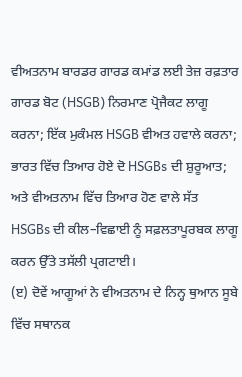ਵੀਅਤਨਾਮ ਬਾਰਡਰ ਗਾਰਡ ਕਮਾਂਡ ਲਈ ਤੇਜ਼ ਰਫ਼ਤਾਰ ਗਾਰਡ ਬੋਟ (HSGB) ਨਿਰਮਾਣ ਪ੍ਰੋਜੈਕਟ ਲਾਗੂ ਕਰਨਾ; ਇੱਕ ਮੁਕੰਮਲ HSGB ਵੀਅਤ ਹਵਾਲੇ ਕਰਨਾ; ਭਾਰਤ ਵਿੱਚ ਤਿਆਰ ਹੋਏ ਦੋ HSGBs ਦੀ ਸ਼ੁਰੂਆਤ; ਅਤੇ ਵੀਅਤਨਾਮ ਵਿੱਚ ਤਿਆਰ ਹੋਣ ਵਾਲੇ ਸੱਤ HSGBs ਦੀ ਕੀਲ–ਵਿਛਾਈ ਨੂੰ ਸਫ਼ਲਤਾਪੂਰਬਕ ਲਾਗੂ ਕਰਨ ਉੱਤੇ ਤਸੱਲੀ ਪ੍ਰਗਟਾਈ।
(ੲ) ਦੋਵੇਂ ਆਗੂਆਂ ਨੇ ਵੀਅਤਨਾਮ ਦੇ ਨਿਨ੍ਹ ਥੁਆਨ ਸੂਬੇ ਵਿੱਚ ਸਥਾਨਕ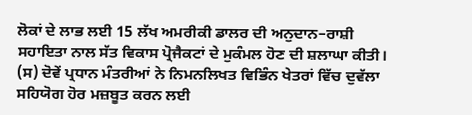ਲੋਕਾਂ ਦੇ ਲਾਭ ਲਈ 15 ਲੱਖ ਅਮਰੀਕੀ ਡਾਲਰ ਦੀ ਅਨੁਦਾਨ–ਰਾਸ਼ੀ ਸਹਾਇਤਾ ਨਾਲ ਸੱਤ ਵਿਕਾਸ ਪ੍ਰੋਜੈਕਟਾਂ ਦੇ ਮੁਕੰਮਲ ਹੋਣ ਦੀ ਸ਼ਲਾਘਾ ਕੀਤੀ।
(ਸ) ਦੋਵੇਂ ਪ੍ਰਧਾਨ ਮੰਤਰੀਆਂ ਨੇ ਨਿਮਨਲਿਖਤ ਵਿਭਿੰਨ ਖੇਤਰਾਂ ਵਿੱਚ ਦੁਵੱਲਾ ਸਹਿਯੋਗ ਹੋਰ ਮਜ਼ਬੂਤ ਕਰਨ ਲਈ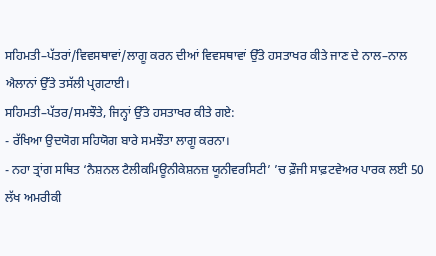ਸਹਿਮਤੀ–ਪੱਤਰਾਂ/ਵਿਵਸਥਾਵਾਂ/ਲਾਗੂ ਕਰਨ ਦੀਆਂ ਵਿਵਸਥਾਵਾਂ ਉੱਤੇ ਹਸਤਾਖਰ ਕੀਤੇ ਜਾਣ ਦੇ ਨਾਲ–ਨਾਲ ਐਲਾਨਾਂ ਉੱਤੇ ਤਸੱਲੀ ਪ੍ਰਗਟਾਈ।
ਸਹਿਮਤੀ–ਪੱਤਰ/ਸਮਝੌਤੇ, ਜਿਨ੍ਹਾਂ ਉੱਤੇ ਹਸਤਾਖਰ ਕੀਤੇ ਗਏ:
- ਰੱਖਿਆ ਉਦਯੋਗ ਸਹਿਯੋਗ ਬਾਰੇ ਸਮਝੌਤਾ ਲਾਗੂ ਕਰਨਾ।
- ਨਹਾ ਤ੍ਰਾਂਗ ਸਥਿਤ ‘ਨੈਸ਼ਨਲ ਟੈਲੀਕਮਿਊਨੀਕੇਸ਼ਨਜ਼ ਯੂਨੀਵਰਸਿਟੀ’ ’ਚ ਫ਼ੌਜੀ ਸਾਫ਼ਟਵੇਅਰ ਪਾਰਕ ਲਈ 50 ਲੱਖ ਅਮਰੀਕੀ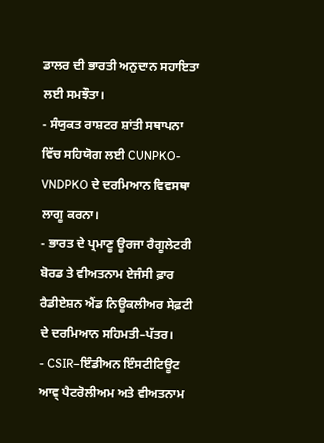ਡਾਲਰ ਦੀ ਭਾਰਤੀ ਅਨੁਦਾਨ ਸਹਾਇਤਾ ਲਈ ਸਮਝੌਤਾ।
- ਸੰਯੁਕਤ ਰਾਸ਼ਟਰ ਸ਼ਾਂਤੀ ਸਥਾਪਨਾ ਵਿੱਚ ਸਹਿਯੋਗ ਲਈ CUNPKO-VNDPKO ਦੇ ਦਰਮਿਆਨ ਵਿਵਸਥਾ ਲਾਗੂ ਕਰਨਾ।
- ਭਾਰਤ ਦੇ ਪ੍ਰਮਾਣੂ ਊਰਜਾ ਰੈਗੂਲੇਟਰੀ ਬੋਰਡ ਤੇ ਵੀਅਤਨਾਮ ਏਜੰਸੀ ਫ਼ਾਰ ਰੈਡੀਏਸ਼ਨ ਐਂਡ ਨਿਊਕਲੀਅਰ ਸੇਫ਼ਟੀ ਦੇ ਦਰਮਿਆਨ ਸਹਿਮਤੀ–ਪੱਤਰ।
- CSIR–ਇੰਡੀਅਨ ਇੰਸਟੀਟਿਊਟ ਆਵ੍ ਪੈਟਰੋਲੀਅਮ ਅਤੇ ਵੀਅਤਨਾਮ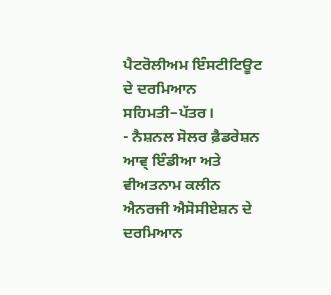ਪੈਟਰੋਲੀਅਮ ਇੰਸਟੀਟਿਊਟ ਦੇ ਦਰਮਿਆਨ ਸਹਿਮਤੀ–ਪੱਤਰ।
- ਨੈਸ਼ਨਲ ਸੋਲਰ ਫ਼ੈਡਰੇਸ਼ਨ ਆਵ੍ ਇੰਡੀਆ ਅਤੇ ਵੀਅਤਨਾਮ ਕਲੀਨ ਐਨਰਜੀ ਐਸੋਸੀਏਸ਼ਨ ਦੇ ਦਰਮਿਆਨ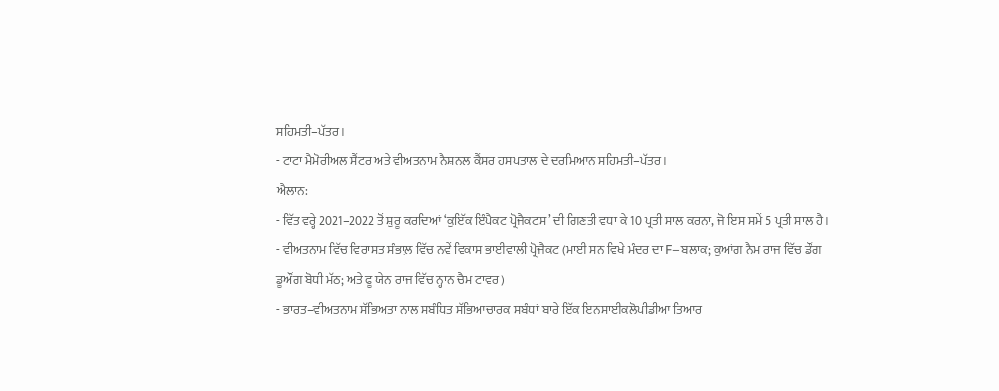ਸਹਿਮਤੀ–ਪੱਤਰ।
- ਟਾਟਾ ਮੈਮੋਰੀਅਲ ਸੈਂਟਰ ਅਤੇ ਵੀਅਤਨਾਮ ਨੈਸ਼ਨਲ ਕੈਂਸਰ ਹਸਪਤਾਲ ਦੇ ਦਰਮਿਆਨ ਸਹਿਮਤੀ–ਪੱਤਰ।
ਐਲਾਨ:
- ਵਿੱਤ ਵਰ੍ਹੇ 2021–2022 ਤੋਂ ਸ਼ੁਰੂ ਕਰਦਿਆਂ ‘ਕੁਇੱਕ ਇੰਪੈਕਟ ਪ੍ਰੋਜੈਕਟਸ’ ਦੀ ਗਿਣਤੀ ਵਧਾ ਕੇ 10 ਪ੍ਰਤੀ ਸਾਲ ਕਰਨਾ, ਜੋ ਇਸ ਸਮੇਂ 5 ਪ੍ਰਤੀ ਸਾਲ ਹੈ।
- ਵੀਅਤਨਾਮ ਵਿੱਚ ਵਿਰਾਸਤ ਸੰਭਾਲ਼ ਵਿੱਚ ਨਵੇਂ ਵਿਕਾਸ ਭਾਈਵਾਲੀ ਪ੍ਰੋਜੈਕਟ (ਮਾਈ ਸਨ ਵਿਖੇ ਮੰਦਰ ਦਾ F–ਬਲਾਕ; ਕੁਆਂਗ ਨੈਮ ਰਾਜ ਵਿੱਚ ਡੌਂਗ ਡੂਔਂਗ ਬੋਧੀ ਮੱਠ; ਅਤੇ ਫੂ ਯੇਨ ਰਾਜ ਵਿੱਚ ਨ੍ਹਾਨ ਚੈਮ ਟਾਵਰ)
- ਭਾਰਤ–ਵੀਅਤਨਾਮ ਸੱਭਿਅਤਾ ਨਾਲ ਸਬੰਧਿਤ ਸੱਭਿਆਚਾਰਕ ਸਬੰਧਾਂ ਬਾਰੇ ਇੱਕ ਇਨਸਾਈਕਲੋਪੀਡੀਆ ਤਿਆਰ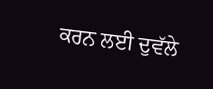ਕਰਨ ਲਈ ਦੁਵੱਲੇ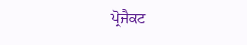ਪ੍ਰੋਜੈਕਟ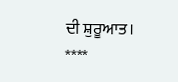ਦੀ ਸ਼ੁਰੂਆਤ।
****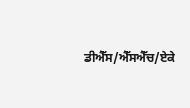ਡੀਐੱਸ/ਐੱਸਐੱਚ/ਏਕੇ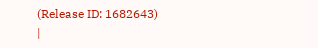(Release ID: 1682643)
|